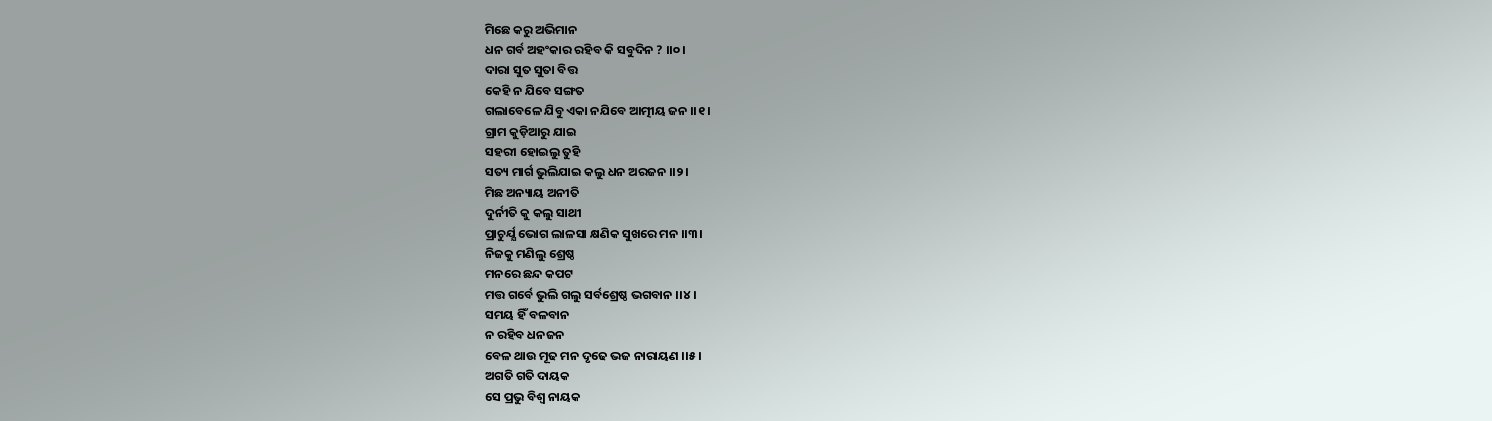ମିଛେ କରୁ ଅଭିମାନ
ଧନ ଗର୍ବ ଅହଂକାର ରହିବ କି ସବୁଦିନ ? ।।୦।
ଦାରା ସୁତ ସୁତା ବିତ୍ତ
କେହି ନ ଯିବେ ସଙ୍ଗତ
ଗଲାବେଳେ ଯିବୁ ଏକା ନଯିବେ ଆତ୍ମୀୟ ଜନ ।।୧।
ଗ୍ରାମ କୁଡ଼ିଆରୁ ଯାଇ
ସହରୀ ହୋଇଲୁ ତୁହି
ସତ୍ୟ ମାର୍ଗ ଭୁଲିଯାଇ କଲୁ ଧନ ଅରଜନ ।।୨।
ମିଛ ଅନ୍ୟାୟ ଅନୀତି
ଦୁର୍ନୀତି କୁ କଲୁ ସାଥୀ
ପ୍ରାଚୁର୍ଯ୍ଯ ଭୋଗ ଲାଳସା କ୍ଷଣିକ ସୁଖରେ ମନ ।।୩।
ନିଜକୁ ମଣିଲୁ ଶ୍ରେଷ୍ଠ
ମନରେ ଛନ୍ଦ କପଟ
ମତ୍ତ ଗର୍ବେ ଭୁଲି ଗଲୁ ସର୍ବଶ୍ରେଷ୍ଠ ଭଗବାନ ।।୪।
ସମୟ ହିଁ ବଳବାନ
ନ ରହିବ ଧନଜନ
ବେଳ ଥାଉ ମୂଢ ମନ ଦୃଢେ ଭଜ ନାରାୟଣ ।।୫।
ଅଗତି ଗତି ଦାୟକ
ସେ ପ୍ରଭୁ ବିଶ୍ଵ ନାୟକ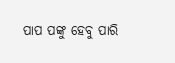ପାପ ପଙ୍କୁ ହେବୁ ପାରି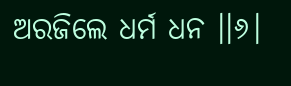ଅରଜିଲେ ଧର୍ମ ଧନ ।।୬।